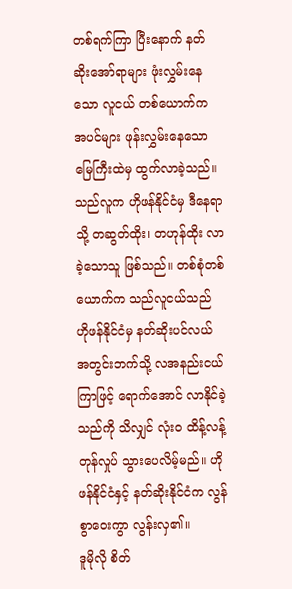တစ်ရက်ကြာ ပြီးနောက် နတ်ဆိုးအော်ရာများ ဖုံးလွှမ်းနေသော လူငယ် တစ်ယောက်က အပင်များ ဖုန်းလွှမ်းနေသော မြေကြီးထဲမှ ထွက်လာခဲ့သည်။
သည်လူက ဟိုဖန်နိုင်ငံမှ ဒီနေရာသို့ တဆွတ်ထိုး၊ တဟုန်ထိုး လာခဲ့သောသူ ဖြစ်သည်။ တစ်စုံတစ်ယောက်က သည်လူငယ်သည် ဟိုဖန်နိုင်ငံမှ နတ်ဆိုးပင်လယ် အတွင်းဘက်သို့ လအနည်းငယ် ကြာဖြင့် ရောက်အောင် လာနိုင်ခဲ့သည်ကို သိလျှင် လုံးဝ ထိန့်လန့်တုန်လှုပ် သွားပေလိမ့်မည်။ ဟိုဖန်နိုင်ငံနှင့် နတ်ဆိုးနိုင်ငံက လွန်စွာဝေးကွာ လွန်းလှ၏။
ဒူမိုလို စိတ်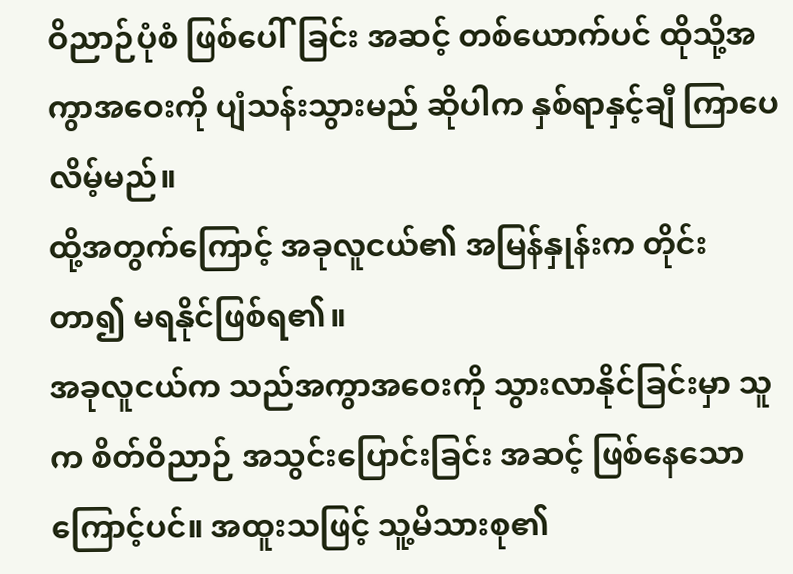ဝိညာဉ်ပုံစံ ဖြစ်ပေါ်ခြင်း အဆင့် တစ်ယောက်ပင် ထိုသို့အကွာအဝေးကို ပျံသန်းသွားမည် ဆိုပါက နှစ်ရာနှင့်ချီ ကြာပေလိမ့်မည်။
ထို့အတွက်ကြောင့် အခုလူငယ်၏ အမြန်နှုန်းက တိုင်းတာ၍ မရနိုင်ဖြစ်ရ၏။
အခုလူငယ်က သည်အကွာအဝေးကို သွားလာနိုင်ခြင်းမှာ သူက စိတ်ဝိညာဉ် အသွင်းပြောင်းခြင်း အဆင့် ဖြစ်နေသောကြောင့်ပင်။ အထူးသဖြင့် သူ့မိသားစု၏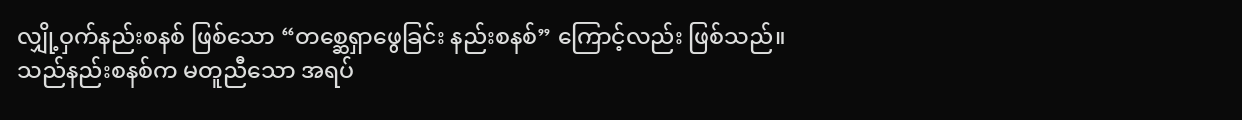လျှို့ဝှက်နည်းစနစ် ဖြစ်သော “တစ္ဆေရှာဖွေခြင်း နည်းစနစ်” ကြောင့်လည်း ဖြစ်သည်။
သည်နည်းစနစ်က မတူညီသော အရပ်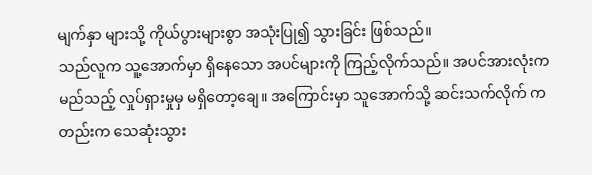မျက်နှာ များသို့ ကိုယ်ပွားများစွာ အသုံးပြု၍ သွားခြင်း ဖြစ်သည်။
သည်လူက သူ့အောက်မှာ ရှိနေသော အပင်များကို ကြည့်လိုက်သည်။ အပင်အားလုံးက မည်သည့် လှုပ်ရှားမှုမှ မရှိတော့ချေ။ အကြောင်းမှာ သူအောက်သို့ ဆင်းသက်လိုက် ကတည်းက သေဆုံးသွား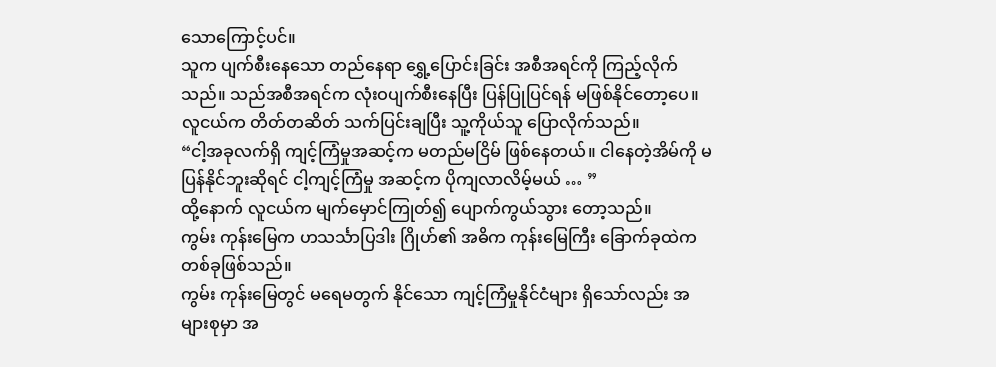သောကြောင့်ပင်။
သူက ပျက်စီးနေသော တည်နေရာ ရွှေ့ပြောင်းခြင်း အစီအရင်ကို ကြည့်လိုက်သည်။ သည်အစီအရင်က လုံးဝပျက်စီးနေပြီး ပြန်ပြုပြင်ရန် မဖြစ်နိုင်တော့ပေ။
လူငယ်က တိတ်တဆိတ် သက်ပြင်းချပြီး သူ့ကိုယ်သူ ပြောလိုက်သည်။
“ငါ့အခုလက်ရှိ ကျင့်ကြံမှုအဆင့်က မတည်မငြိမ် ဖြစ်နေတယ်။ ငါနေတဲ့အိမ်ကို မပြန်နိုင်ဘူးဆိုရင် ငါ့ကျင့်ကြံမှု အဆင့်က ပိုကျလာလိမ့်မယ် … ”
ထို့နောက် လူငယ်က မျက်မှောင်ကြုတ်၍ ပျောက်ကွယ်သွား တော့သည်။
ကွမ်း ကုန်းမြေက ဟသင်္သာပြဒါး ဂြိုဟ်၏ အဓိက ကုန်းမြေကြီး ခြောက်ခုထဲက တစ်ခုဖြစ်သည်။
ကွမ်း ကုန်းမြေတွင် မရေမတွက် နိုင်သော ကျင့်ကြံမှုနိုင်ငံများ ရှိသော်လည်း အများစုမှာ အ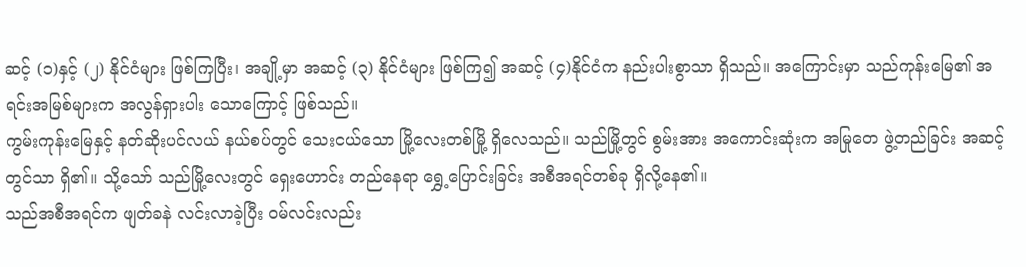ဆင့် (၁)နှင့် (၂) နိုင်ငံများ ဖြစ်ကြပြီး၊ အချို့မှာ အဆင့် (၃) နိုင်ငံများ ဖြစ်ကြ၍ အဆင့် (၄)နိုင်ငံက နည်းပါးစွာသာ ရှိသည်။ အကြောင်းမှာ သည်ကုန်းမြေ၏ အရင်းအမြစ်များက အလွန်ရှားပါး သောကြောင့် ဖြစ်သည်။
ကွမ်းကုန်းမြေနှင့် နတ်ဆိုးပင်လယ် နယ်စပ်တွင် သေးငယ်သော မြို့လေးတစ်မြို့ ရှိလေသည်။ သည်မြို့တွင် စွမ်းအား အကောင်းဆုံးက အမြုတေ ဖွဲ့တည်ခြင်း အဆင့်တွင်သာ ရှိ၏။ သို့သော် သည်မြို့လေးတွင် ရှေးဟောင်း တည်နေရာ ရွှေ့ပြောင်းခြင်း အစီအရင်တစ်ခု ရှိလို့နေ၏။
သည်အစီအရင်က ဖျတ်ခနဲ လင်းလာခဲ့ပြီး ဝမ်လင်းလည်း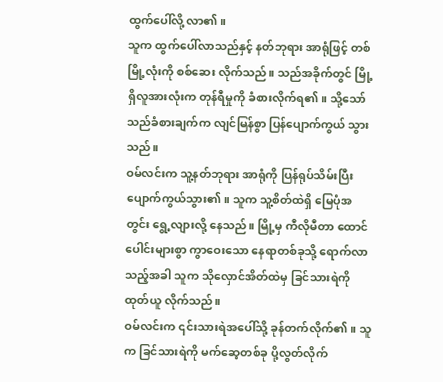ထွက်ပေါ်လို့ လာ၏။
သူက ထွက်ပေါ်လာသည်နှင့် နတ်ဘုရား အာရုံဖြင့် တစ်မြို့လုံးကို စစ်ဆေး လိုက်သည်။ သည်အခိုက်တွင် မြို့ရှိလူအားလုံးက တုန်ရီမှုကို ခံစားလိုက်ရ၏။ သို့သော် သည်ခံစားချက်က လျင်မြန်စွာ ပြန်ပျောက်ကွယ် သွားသည်။
ဝမ်လင်းက သူ့နတ်ဘုရား အာရုံကို ပြန်ရုပ်သိမ်းပြီး ပျောက်ကွယ်သွား၏။ သူက သူ့စိတ်ထဲရှိ မြေပုံအတွင်း ရွေ့လျားလို့ နေသည်။ မြို့မှ ကီလိုမီတာ ထောင်ပေါင်းများစွာ ကွာဝေးသော နေရာတစ်ခုသို့ ရောက်လာသည့်အခါ သူက သိုလှောင်အိတ်ထဲမှ ခြင်သားရဲကို ထုတ်ယူ လိုက်သည်။
ဝမ်လင်းက ၎င်းသားရဲအပေါ်သို့ ခုန်တက်လိုက်၏။ သူက ခြင်သားရဲကို မက်ဆေ့တစ်ခု ပို့လွတ်လိုက်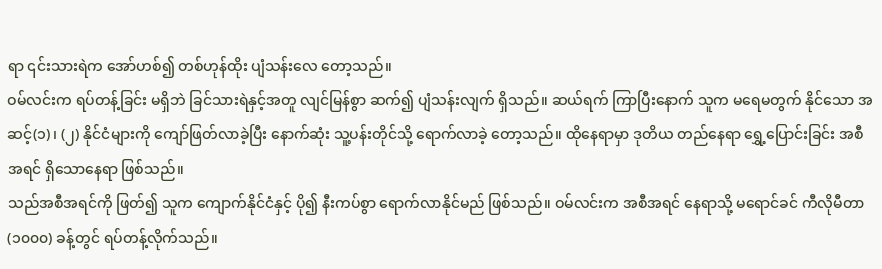ရာ ၎င်းသားရဲက အော်ဟစ်၍ တစ်ဟုန်ထိုး ပျံသန်းလေ တော့သည်။
ဝမ်လင်းက ရပ်တန့်ခြင်း မရှိဘဲ ခြင်သားရဲနှင့်အတူ လျင်မြန်စွာ ဆက်၍ ပျံသန်းလျက် ရှိသည်။ ဆယ်ရက် ကြာပြီးနောက် သူက မရေမတွက် နိုင်သော အဆင့်(၁)၊ (၂) နိုင်ငံများကို ကျော်ဖြတ်လာခဲ့ပြီး နောက်ဆုံး သူ့ပန်းတိုင်သို့ ရောက်လာခဲ့ တော့သည်။ ထိုနေရာမှာ ဒုတိယ တည်နေရာ ရွှေ့ပြောင်းခြင်း အစီအရင် ရှိသောနေရာ ဖြစ်သည်။
သည်အစီအရင်ကို ဖြတ်၍ သူက ကျောက်နိုင်ငံနှင့် ပို၍ နီးကပ်စွာ ရောက်လာနိုင်မည် ဖြစ်သည်။ ဝမ်လင်းက အစီအရင် နေရာသို့ မရောင်ခင် ကီလိုမီတာ (၁၀၀၀) ခန့်တွင် ရပ်တန့်လိုက်သည်။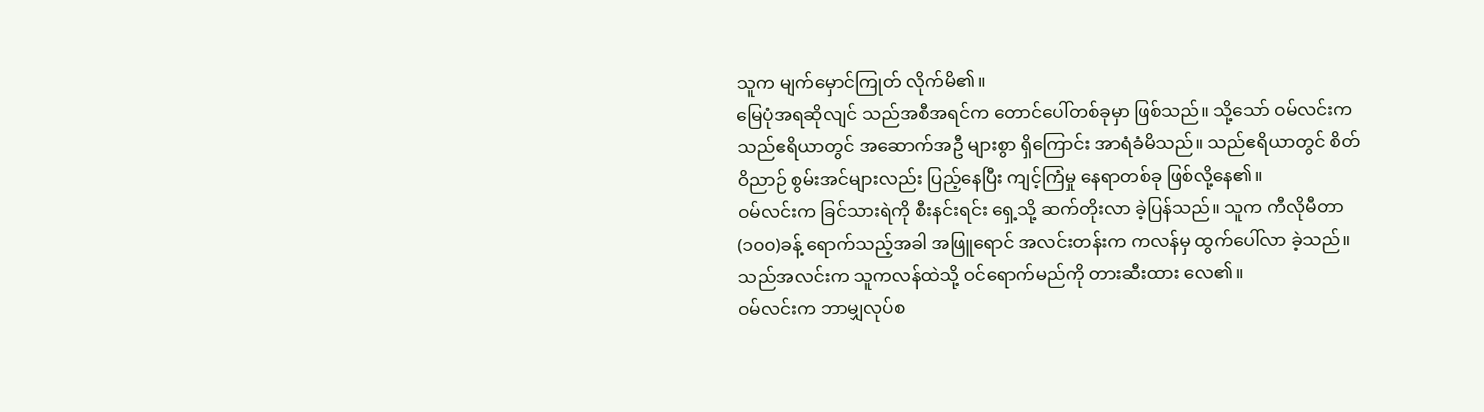သူက မျက်မှောင်ကြုတ် လိုက်မိ၏။
မြေပုံအရဆိုလျင် သည်အစီအရင်က တောင်ပေါ်တစ်ခုမှာ ဖြစ်သည်။ သို့သော် ဝမ်လင်းက သည်ဧရိယာတွင် အဆောက်အဦ များစွာ ရှိကြောင်း အာရံခံမိသည်။ သည်ဧရိယာတွင် စိတ်ဝိညာဉ် စွမ်းအင်များလည်း ပြည့်နေပြီး ကျင့်ကြံမှု နေရာတစ်ခု ဖြစ်လို့နေ၏။
ဝမ်လင်းက ခြင်သားရဲကို စီးနင်းရင်း ရှေ့သို့ ဆက်တိုးလာ ခဲ့ပြန်သည်။ သူက ကီလိုမီတာ (၁၀၀)ခန့် ရောက်သည့်အခါ အဖြူရောင် အလင်းတန်းက ကလန်မှ ထွက်ပေါ်လာ ခဲ့သည်။ သည်အလင်းက သူကလန်ထဲသို့ ဝင်ရောက်မည်ကို တားဆီးထား လေ၏။
ဝမ်လင်းက ဘာမျှလုပ်စ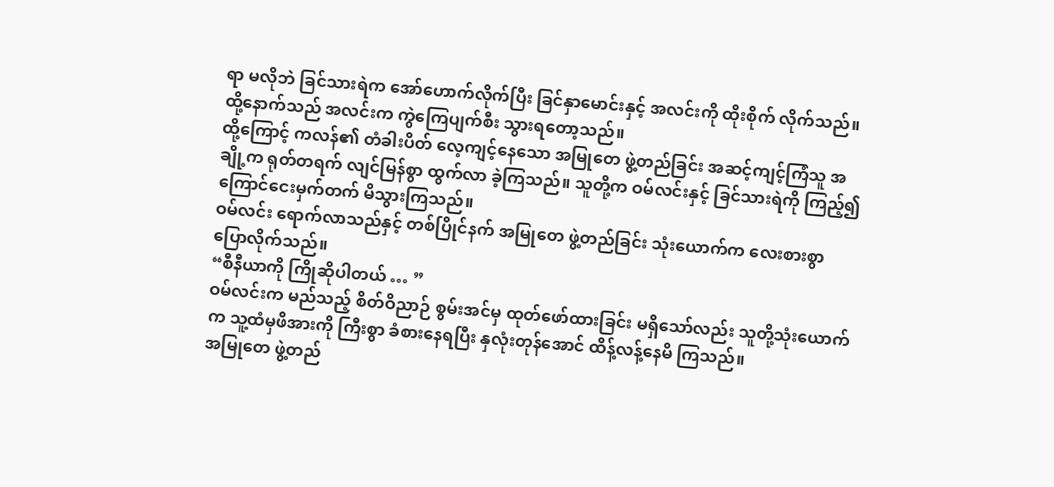ရာ မလိုဘဲ ခြင်သားရဲက အော်ဟောက်လိုက်ပြီး ခြင်နှာမောင်းနှင့် အလင်းကို ထိုးစိုက် လိုက်သည်။ ထို့နောက်သည် အလင်းက ကွဲကြေပျက်စီး သွားရတော့သည်။
ထို့ကြောင့် ကလန်၏ တံခါးပိတ် လေ့ကျင့်နေသော အမြုတေ ဖွဲ့တည်ခြင်း အဆင့်ကျင့်ကြံသူ အချို့က ရုတ်တရက် လျင်မြန်စွာ ထွက်လာ ခဲ့ကြသည်။ သူတို့က ဝမ်လင်းနှင့် ခြင်သားရဲကို ကြည့်၍ ကြောင်ငေးမှက်တက် မိသွားကြသည်။
ဝမ်လင်း ရောက်လာသည်နှင့် တစ်ပြိုင်နက် အမြုတေ ဖွဲ့တည်ခြင်း သုံးယောက်က လေးစားစွာ ပြောလိုက်သည်။
“စီနီယာကို ကြိုဆိုပါတယ် … ”
ဝမ်လင်းက မည်သည့် စိတ်ဝိညာဉ် စွမ်းအင်မှ ထုတ်ဖော်ထားခြင်း မရှိသော်လည်း သူတို့သုံးယောက်က သူ့ထံမှဖိအားကို ကြီးစွာ ခံစားနေရပြီး နှလုံးတုန်အောင် ထိန့်လန့်နေမိ ကြသည်။
အမြုတေ ဖွဲ့တည်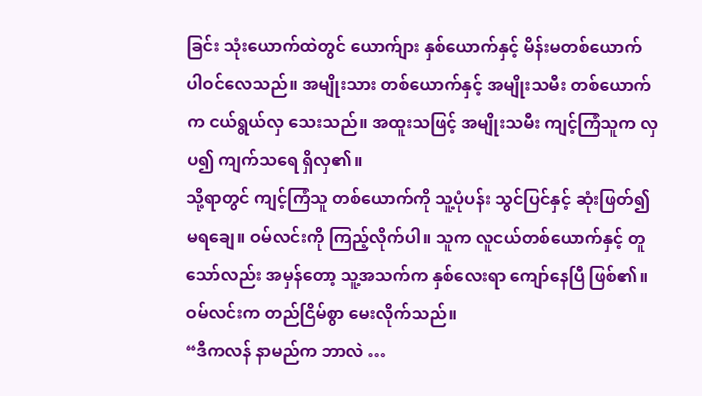ခြင်း သုံးယောက်ထဲတွင် ယောက်ျား နှစ်ယောက်နှင့် မိန်းမတစ်ယောက် ပါဝင်လေသည်။ အမျိုးသား တစ်ယောက်နှင့် အမျိုးသမီး တစ်ယောက်က ငယ်ရွယ်လှ သေးသည်။ အထူးသဖြင့် အမျိုးသမီး ကျင့်ကြံသူက လှပ၍ ကျက်သရေ ရှိလှ၏။
သို့ရာတွင် ကျင့်ကြံသူ တစ်ယောက်ကို သူ့ပုံပန်း သွင်ပြင်နှင့် ဆုံးဖြတ်၍ မရချေ။ ဝမ်လင်းကို ကြည့်လိုက်ပါ။ သူက လူငယ်တစ်ယောက်နှင့် တူသော်လည်း အမှန်တော့ သူ့အသက်က နှစ်လေးရာ ကျော်နေပြီ ဖြစ်၏။
ဝမ်လင်းက တည်ငြိမ်စွာ မေးလိုက်သည်။
“ဒီကလန် နာမည်က ဘာလဲ …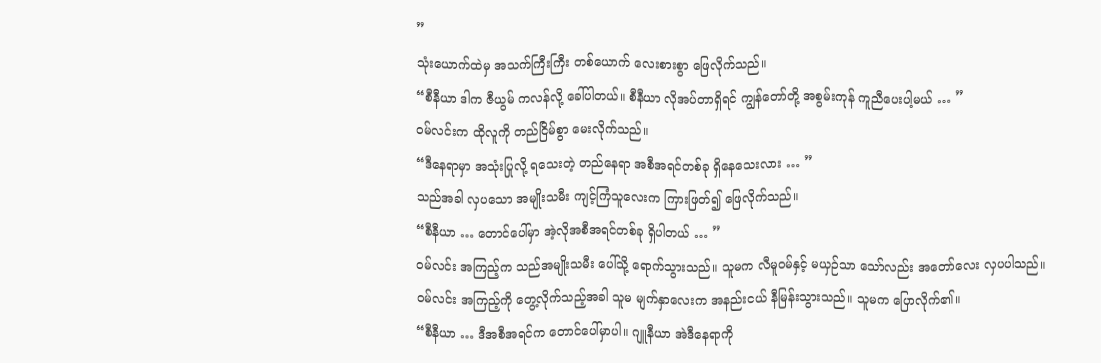”
သုံးယောက်ထဲမှ အသက်ကြီးကြီး တစ်ယောက် လေးစားစွာ ဖြေလိုက်သည်။
“စီနီယာ ဒါက ဇီယွမ် ကလန်လို့ ခေါ်ပါတယ်။ စီနီယာ လိုအပ်တာရှိရင် ကျွန်တော်တို့ အစွမ်းကုန် ကူညီပေးပါ့မယ် … ”
ဝမ်လင်းက ထိုလူကို တည်ငြိမ်စွာ မေးလိုက်သည်။
“ဒီနေရာမှာ အသုံးပြုလို့ ရသေးတဲ့ တည်နေရာ အစီအရင်တစ်ခု ရှိနေသေးလား … ”
သည်အခါ လှပသော အမျိုးသမီး ကျင့်ကြံသူလေးက ကြားဖြတ်၍ ဖြေလိုက်သည်။
“စီနီယာ … တောင်ပေါ်မှာ အဲ့လိုအစီအရင်တစ်ခု ရှိပါတယ် … ”
ဝမ်လင်း အကြည့်က သည်အမျိုးသမီး ပေါ်သို့ ရောက်သွားသည်။ သူမက လီမူဝမ်နှင့် မယှဉ်သာ သော်လည်း အတော်လေး လှပပါသည်။
ဝမ်လင်း အကြည့်ကို တွေ့လိုက်သည့်အခါ သူမ မျက်နှာလေးက အနည်းငယ် နီမြန်းသွားသည်။ သူမက ပြောလိုက်၏။
“စီနီယာ … ဒီအစီအရင်က တောင်ပေါ်မှာပါ။ ဂျူနီယာ အဲဒီနေရာကို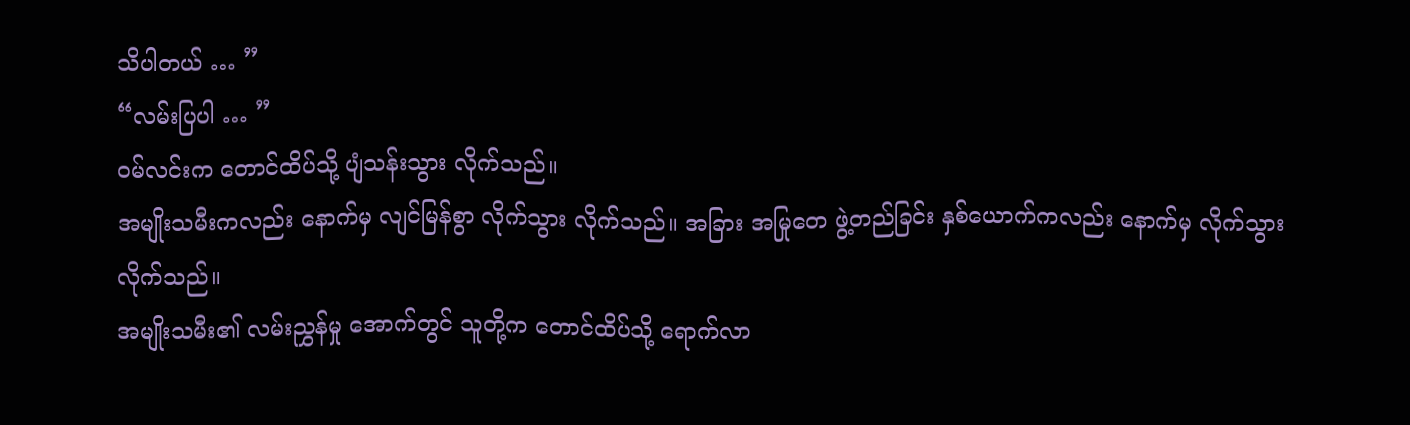သိပါတယ် … ”
“လမ်းပြပါ … ”
ဝမ်လင်းက တောင်ထိပ်သို့ ပျံသန်းသွား လိုက်သည်။
အမျိုးသမီးကလည်း နောက်မှ လျင်မြန်စွာ လိုက်သွား လိုက်သည်။ အခြား အမြုတေ ဖွဲ့တည်ခြင်း နှစ်ယောက်ကလည်း နောက်မှ လိုက်သွား လိုက်သည်။
အမျိုးသမီး၏ လမ်းညွှန်မှု အောက်တွင် သူတို့က တောင်ထိပ်သို့ ရောက်လာ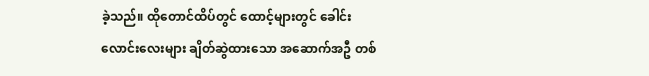ခဲ့သည်။ ထိုတောင်ထိပ်တွင် ထောင့်များတွင် ခေါင်းလောင်းလေးများ ချိတ်ဆွဲထားသော အဆောက်အဦ တစ်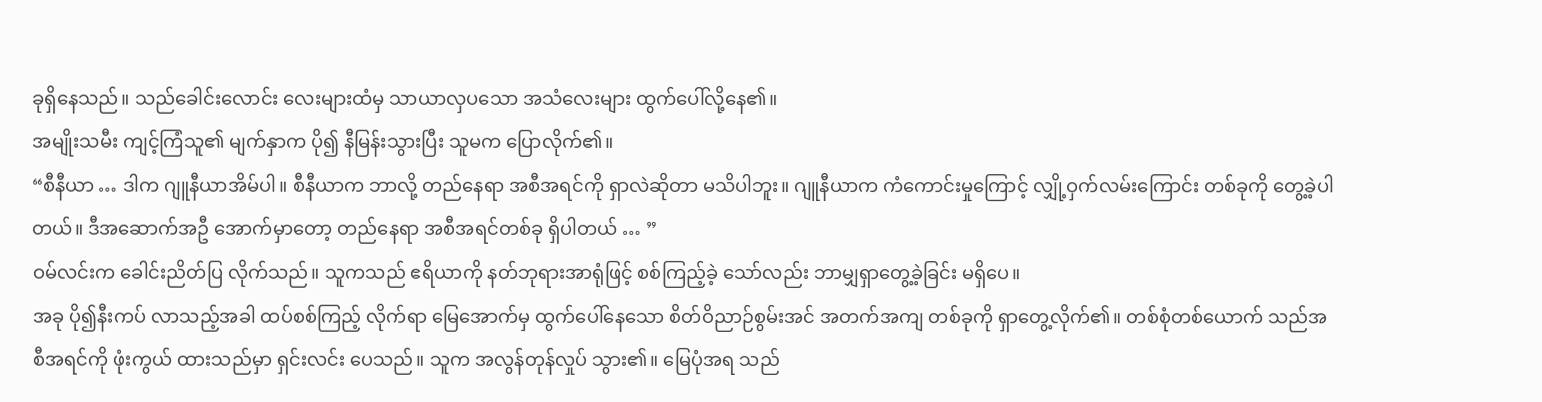ခုရှိနေသည်။ သည်ခေါင်းလောင်း လေးများထံမှ သာယာလှပသော အသံလေးများ ထွက်ပေါ်လို့နေ၏။
အမျိုးသမီး ကျင့်ကြံသူ၏ မျက်နှာက ပို၍ နီမြန်းသွားပြီး သူမက ပြောလိုက်၏။
“စီနီယာ … ဒါက ဂျူနီယာအိမ်ပါ။ စီနီယာက ဘာလို့ တည်နေရာ အစီအရင်ကို ရှာလဲဆိုတာ မသိပါဘူး။ ဂျူနီယာက ကံကောင်းမှုကြောင့် လျှို့ဝှက်လမ်းကြောင်း တစ်ခုကို တွေ့ခဲ့ပါတယ်။ ဒီအဆောက်အဦ အောက်မှာတော့ တည်နေရာ အစီအရင်တစ်ခု ရှိပါတယ် … ”
ဝမ်လင်းက ခေါင်းညိတ်ပြ လိုက်သည်။ သူကသည် ဧရိယာကို နတ်ဘုရားအာရုံဖြင့် စစ်ကြည့်ခဲ့ သော်လည်း ဘာမျှရှာတွေ့ခဲ့ခြင်း မရှိပေ။
အခု ပို၍နီးကပ် လာသည့်အခါ ထပ်စစ်ကြည့် လိုက်ရာ မြေအောက်မှ ထွက်ပေါ်နေသော စိတ်ဝိညာဉ်စွမ်းအင် အတက်အကျ တစ်ခုကို ရှာတွေ့လိုက်၏။ တစ်စုံတစ်ယောက် သည်အစီအရင်ကို ဖုံးကွယ် ထားသည်မှာ ရှင်းလင်း ပေသည်။ သူက အလွန်တုန်လှုပ် သွား၏။ မြေပုံအရ သည်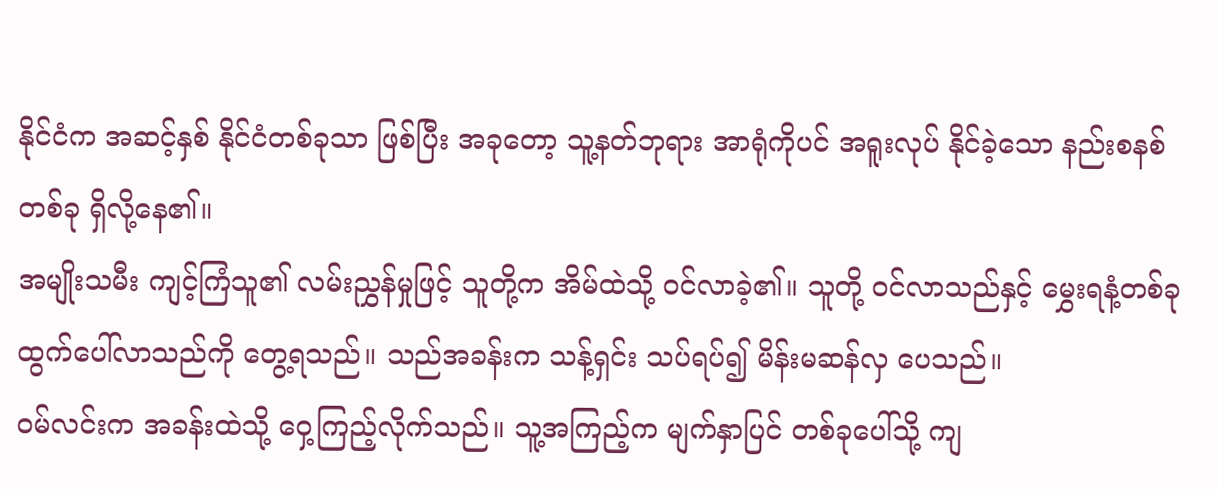နိုင်ငံက အဆင့်နှစ် နိုင်ငံတစ်ခုသာ ဖြစ်ပြီး အခုတော့ သူ့နတ်ဘုရား အာရုံကိုပင် အရူးလုပ် နိုင်ခဲ့သော နည်းစနစ်တစ်ခု ရှိလို့နေ၏။
အမျိုးသမီး ကျင့်ကြံသူ၏ လမ်းညွှန်မှုဖြင့် သူတို့က အိမ်ထဲသို့ ဝင်လာခဲ့၏။ သူတို့ ဝင်လာသည်နှင့် မွှေးရနံ့တစ်ခု ထွက်ပေါ်လာသည်ကို တွေ့ရသည်။ သည်အခန်းက သန့်ရှင်း သပ်ရပ်၍ မိန်းမဆန်လှ ပေသည်။
ဝမ်လင်းက အခန်းထဲသို့ ဝှေ့ကြည့်လိုက်သည်။ သူ့အကြည့်က မျက်နှာပြင် တစ်ခုပေါ်သို့ ကျ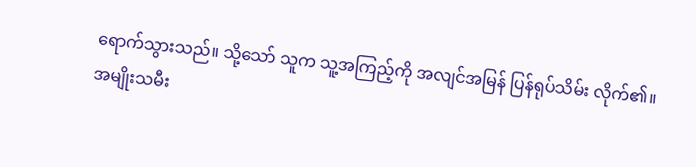ရောက်သွားသည်။ သို့သော် သူက သူ့အကြည့်ကို အလျင်အမြန် ပြန်ရုပ်သိမ်း လိုက်၏။
အမျိုးသမီး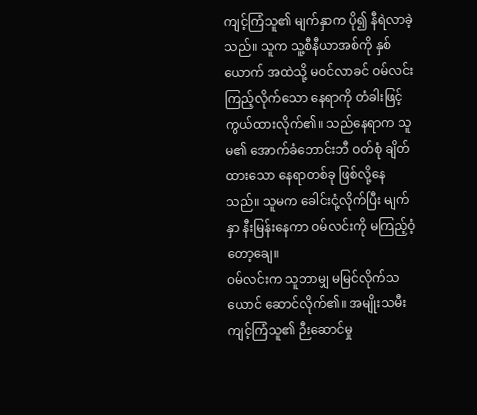ကျင့်ကြံသူ၏ မျက်နှာက ပို၍ နီရဲလာခဲ့သည်။ သူက သူ့စီနီယာအစ်ကို နှစ်ယောက် အထဲသို့ မဝင်လာခင် ဝမ်လင်း ကြည့်လိုက်သော နေရာကို တံခါးဖြင့် ကွယ်ထားလိုက်၏။ သည်နေရာက သူမ၏ အောက်ခံဘောင်းဘီ ဝတ်စုံ ချိတ်ထားသော နေရာတစ်ခု ဖြစ်လို့နေသည်။ သူမက ခေါင်းငုံ့လိုက်ပြီး မျက်နှာ နီးမြန်းနေကာ ဝမ်လင်းကို မကြည့်ဝံ့တော့ချေ။
ဝမ်လင်းက သူဘာမျှ မမြင်လိုက်သယောင် ဆောင်လိုက်၏။ အမျိုးသမီး ကျင့်ကြံသူ၏ ဉီးဆောင်မှု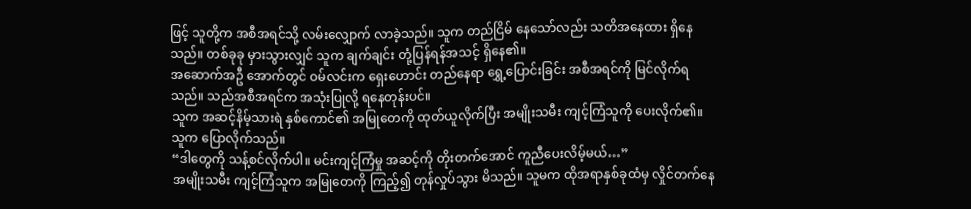ဖြင့် သူတို့က အစီအရင်သို့ လမ်းလျှောက် လာခဲ့သည်။ သူက တည်ငြိမ် နေသော်လည်း သတိအနေထား ရှိနေသည်။ တစ်ခုခု မှားသွားလျှင် သူက ချက်ချင်း တုံ့ပြန်ရန်အသင့် ရှိနေ၏။
အဆောက်အဦ အောက်တွင် ဝမ်လင်းက ရှေးဟောင်း တည်နေရာ ရွှေ့ပြောင်းခြင်း အစီအရင်ကို မြင်လိုက်ရသည်။ သည်အစီအရင်က အသုံးပြုလို့ ရနေတုန်းပင်။
သူက အဆင့်နိမ့်သားရဲ နှစ်ကောင်၏ အမြုတေကို ထုတ်ယူလိုက်ပြီး အမျိုးသမီး ကျင့်ကြံသူကို ပေးလိုက်၏။ သူက ပြောလိုက်သည်။
“ဒါတွေကို သန့်စင်လိုက်ပါ။ မင်းကျင့်ကြံမှု အဆင့်ကို တိုးတက်အောင် ကူညီပေးလိမ့်မယ်…”
အမျိုးသမီး ကျင့်ကြံသူက အမြုတေကို ကြည့်၍ တုန်လှုပ်သွား မိသည်။ သူမက ထိုအရာနှစ်ခုထံမှ လှိုင်တက်နေ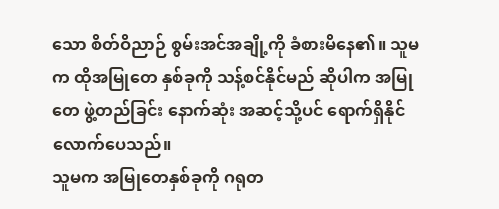သော စိတ်ဝိညာဉ် စွမ်းအင်အချို့ကို ခံစားမိနေ၏။ သူမက ထိုအမြုတေ နှစ်ခုကို သန့်စင်နိုင်မည် ဆိုပါက အမြုတေ ဖွဲ့တည်ခြင်း နောက်ဆုံး အဆင့်သို့ပင် ရောက်ရှိနိုင် လောက်ပေသည်။
သူမက အမြုတေနှစ်ခုကို ဂရုတ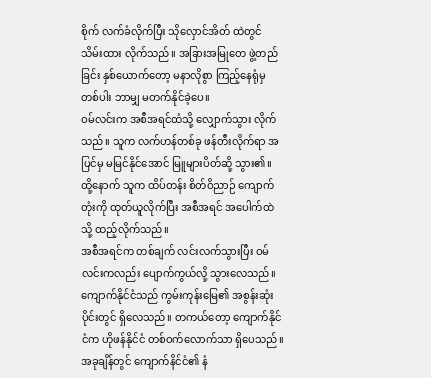စိုက် လက်ခံလိုက်ပြီး သိုလှောင်အိတ် ထဲတွင် သိမ်းထား လိုက်သည်။ အခြားအမြုတေ ဖွဲ့တည်ခြင်း နှစ်ယောက်တော့ မနာလိုစွာ ကြည့်နေရုံမှ တစ်ပါး ဘာမျှ မတက်နိုင်ခဲ့ပေ။
ဝမ်လင်းက အစီအရင်ထံသို့ လျှောက်သွား လိုက်သည်။ သူက လက်ဟန်တစ်ခု ဖန်တီးလိုက်ရာ အပြင်မှ မမြင်နိုင်အောင် မြူများပိတ်ဆို့ သွား၏။ ထို့နောက် သူက ထိပ်တန်း စိတ်ဝိညာဉ် ကျောက်တုံးကို ထုတ်ယူလိုက်ပြီး အစီအရင် အပေါက်ထဲသို့ ထည့်လိုက်သည်။
အစီအရင်က တစ်ချက် လင်းလက်သွားပြီး ဝမ်လင်းကလည်း ပျောက်ကွယ်လို့ သွားလေသည်။
ကျောက်နိုင်ငံသည် ကွမ်းကုန်းမြေ၏ အစွန်းဆုံးပိုင်းတွင် ရှိလေသည်။ တကယ်တော့ ကျောက်နိုင်ငံက ဟိုဖန်နိုင်ငံ တစ်ဝက်လောက်သာ ရှိပေသည်။
အခုချိန်တွင် ကျောက်နိင်ငံ၏ နံ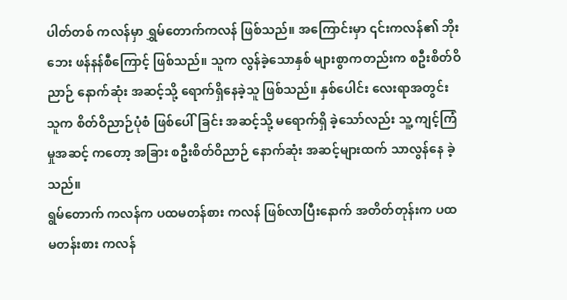ပါတ်တစ် ကလန်မှာ ရွှမ်တောက်ကလန် ဖြစ်သည်။ အကြောင်းမှာ ၎င်းကလန်၏ ဘိုးဘေး ဖန်နန်စီကြောင့် ဖြစ်သည်။ သူက လွန်ခဲ့သောနှစ် များစွာကတည်းက စဦးစိတ်ဝိညာဉ် နောက်ဆုံး အဆင့်သို့ ရောက်ရှိနေခဲ့သူ ဖြစ်သည်။ နှစ်ပေါင်း လေးရာအတွင်း သူက စိတ်ဝိညာဉ်ပုံစံ ဖြစ်ပေါ်ခြင်း အဆင့်သို့ မရောက်ရှိ ခဲ့သော်လည်း သူ့ ကျင့်ကြံမှုအဆင့် ကတော့ အခြား စဦးစိတ်ဝိညာဉ် နောက်ဆုံး အဆင့်များထက် သာလွန်နေ ခဲ့သည်။
ရွမ်တောက် ကလန်က ပထမတန်စား ကလန် ဖြစ်လာပြီးနောက် အတိတ်တုန်းက ပထမတန်းစား ကလန်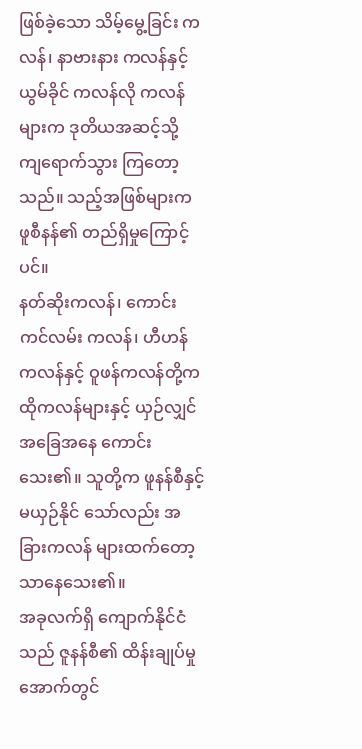ဖြစ်ခဲ့သော သိမ့်မွေ့ခြင်း ကလန်၊ နာဗားနား ကလန်နှင့် ယွမ်ခိုင် ကလန်လို ကလန်များက ဒုတိယအဆင့်သို့ ကျရောက်သွား ကြတော့သည်။ သည့်အဖြစ်များက ဖူစီနန်၏ တည်ရှိမှုကြောင့်ပင်။
နတ်ဆိုးကလန်၊ ကောင်းကင်လမ်း ကလန်၊ ဟီဟန်ကလန်နှင့် ဝူဖန်ကလန်တို့က ထိုကလန်များနှင့် ယှဉ်လျှင် အခြေအနေ ကောင်းသေး၏။ သူတို့က ဖူနန်စီနှင့် မယှဉ်နိုင် သော်လည်း အခြားကလန် များထက်တော့ သာနေသေး၏။
အခုလက်ရှိ ကျောက်နိုင်ငံသည် ဇူနန်စီ၏ ထိန်းချုပ်မှု အောက်တွင်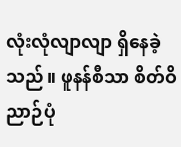လုံးလုံလျာလျာ ရှိနေခဲ့သည်။ ဖူနန်စီသာ စိတ်ဝိညာဉ်ပုံ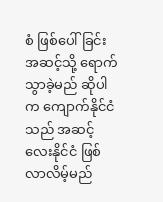စံ ဖြစ်ပေါ်ခြင်း အဆင့်သို့ ရောက်သွာခဲ့မည် ဆိုပါက ကျောက်နိုင်ငံသည် အဆင့်လေးနိုင်ငံ ဖြစ်လာလိမ့်မည်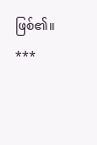ဖြစ်၏။
***